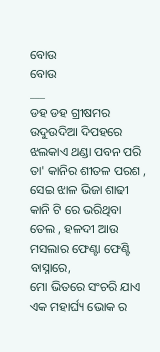ବୋଉ
ବୋଉ
___
ଡହ ଡହ ଗ୍ରୀଷମର ଉଦୁଉଦିଆ ଦିପହରେ
ଝଲକାଏ ଥଣ୍ଡା ପବନ ପରି ତା' କାନିର ଶୀତଳ ପରଶ ,
ସେଇ ଝାଳ ଭିଜା ଶାଢୀ କାନି ଟି ରେ ଭରିଥିବା
ତେଲ , ହଳଦୀ ଆଉ ମସଲାର ଫେଣ୍ଟା ଫେଣ୍ଟି ବାସ୍ନାରେ,
ମୋ ଭିତରେ ସଂଚରି ଯାଏ ଏକ ମହାର୍ଘ୍ୟ ଭୋକ ର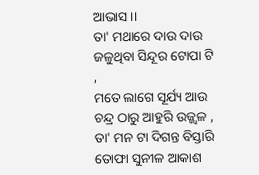ଆଭାସ ।।
ତା' ମଥାରେ ଦାଉ ଦାଉ ଜଳୁଥିବା ସିନ୍ଦୂର ଟୋପା ଟି ,
ମତେ ଲାଗେ ସୂର୍ଯ୍ୟ ଆଉ ଚନ୍ଦ୍ର ଠାରୁ ଆହୁରି ଉଜ୍ଜ୍ବଳ ,
ତା' ମନ ଟା ଦିଗନ୍ତ ବିସ୍ତାରି ତୋଫା ସୁନୀଳ ଆକାଶ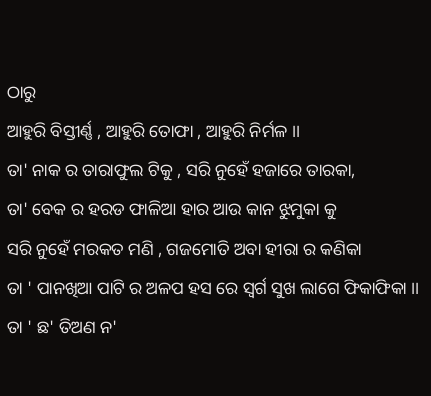ଠାରୁ
ଆହୁରି ବିସ୍ତୀର୍ଣ୍ଣ , ଆହୁରି ତୋଫା , ଆହୁରି ନିର୍ମଳ ।।
ତା' ନାକ ର ତାରାଫୁଲ ଟିକୁ , ସରି ନୁହେଁ ହଜାରେ ତାରକା,
ତା' ବେକ ର ହରଡ ଫାଳିଆ ହାର ଆଉ କାନ ଝୁମୁକା କୁ
ସରି ନୁହେଁ ମରକତ ମଣି , ଗଜମୋତି ଅବା ହୀରା ର କଣିକା
ତା ' ପାନଖିଆ ପାଟି ର ଅଳପ ହସ ରେ ସ୍ବର୍ଗ ସୁଖ ଲାଗେ ଫିକାଫିକା ।।
ତା ' ଛ' ତିଅଣ ନ'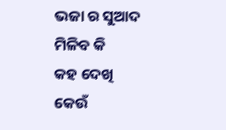ଭଜା ର ସୁଆଦ ମିଳିବ କି
କହ ଦେଖି କେଉଁ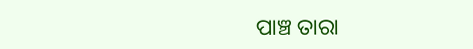ପାଞ୍ଚ ତାରା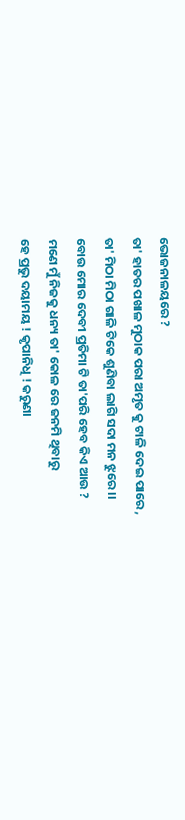ଭୋଜନାଳୟରେ ?
ତା' ହାତର ପଖାଳ ମୁଠାକ ପରା ଅମୃତ କୁ ଟାଳି ଦେଇ ପାରେ ,
ତା' ମିଠା ମିଠା ଗାଳି ଟିକେ ଶୁଣିବା ଲାଗି ସଦା ମନ ଝୁରେ ।।
ବୋଉ ମୋର ଦେବୀ ପ୍ରତିମା ଟି ତା'ପରି ହେବ କିଏ ଆଉ ?
ମଣେ ମୁଁ ନିଜକୁ ଧନ୍ୟ ତା' କୋଳ ରେ ଜନମି ଥିବାରୁ
ହେ ପ୍ରଭୁ ଦୟାମୟ ! କୃପାନିଧି ! କରୁଣା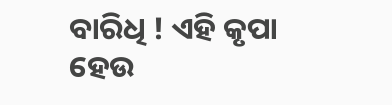ବାରିଧି ! ଏହି କୃପା ହେଉ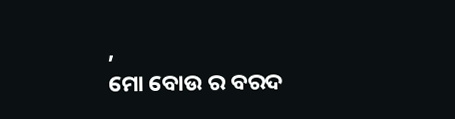,
ମୋ ବୋଉ ର ବରଦ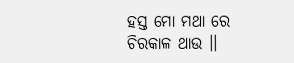ହସ୍ତ ମୋ ମଥା ରେ ଚିରକାଳ ଥାଉ ।।